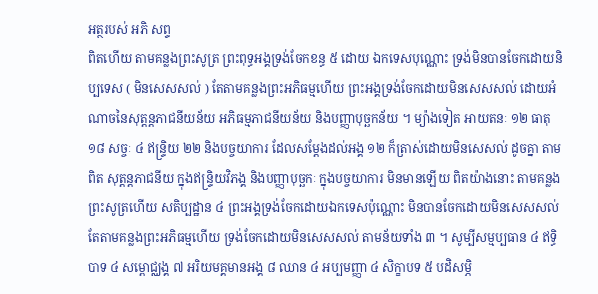អត្ថរបស់ អភិ សព្ទ
ពិតហើយ តាមគន្លងព្រះសូត្រ ព្រះពុទ្ធអង្គទ្រង់ចែកខន្ធ ៥ ដោយ ឯកទេសបុណ្ណោះ ទ្រង់មិនបានចែកដោយនិប្បទេស ( មិនសេសសល់ ) តែតាមគន្លងព្រះអភិធម្មហើយ ព្រះអង្គទ្រង់ចែកដោយមិនសេសសល់ ដោយអំណាចនៃសុត្តន្តភាជនីយន័យ អភិធម្មភាជនីយន័យ និងបញ្ញាបុច្ឆកន័យ ។ ម្យ៉ាងទៀត អាយតនៈ ១២ ធាតុ ១៨ សច្ចៈ ៤ ឥន្ទ្រិយ ២២ និងបច្ចយាការ ដែលសម្តែងដល់អង្គ ១២ ក៏ត្រាស់ដោយមិនសេសល់ ដូចគ្នា តាមពិត សុត្តន្តភាជនីយ ក្នុងឥន្ទ្រិយវិភង្គ និងបញ្ញាបុច្ឆកៈ ក្នុងបច្ចយាការ មិនមានឡើយ ពិតយ៉ាងនោះ តាមគន្លងព្រះសូត្រហើយ សតិប្បដ្ឋាន ៤ ព្រះអង្គទ្រង់ចែកដោយឯកទេសប៉ុណ្ណោះ មិនបានចែកដោយមិនសេសសល់ តែតាមគន្លងព្រះអភិធម្មហើយ ទ្រង់ចែកដោយមិនសេសសល់ តាមន័យទាំង ៣ ។ សូម្បីសម្មប្បធាន ៤ ឥទ្ធិបាទ ៤ សម្ពោជ្ឈង្គ ៧ អរិយមគ្គមានអង្គ ៨ ឈាន ៤ អប្បមញ្ញា ៤ សិក្ខាបទ ៥ បដិសម្ភិ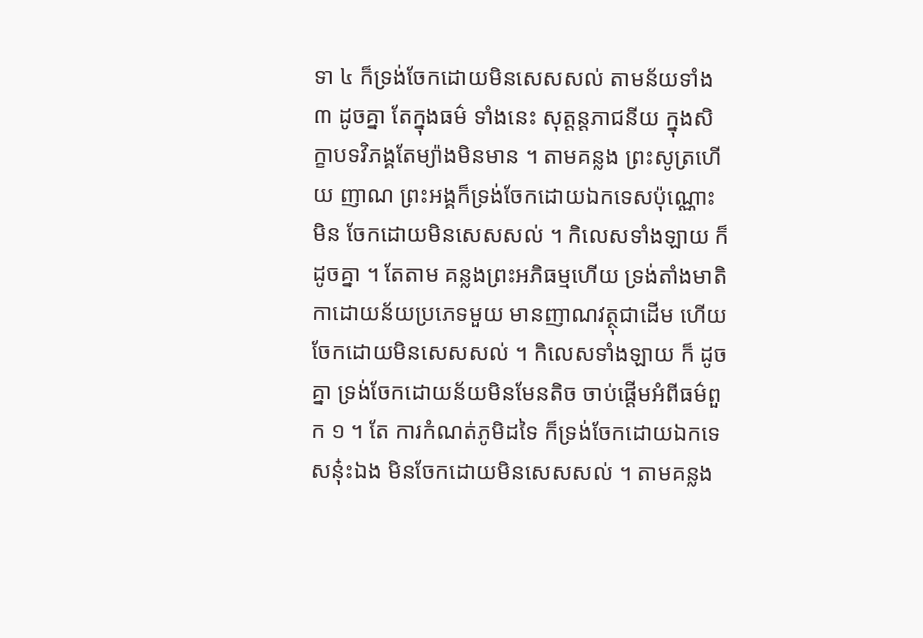ទា ៤ ក៏ទ្រង់ចែកដោយមិនសេសសល់ តាមន័យទាំង ៣ ដូចគ្នា តែក្នុងធម៌ ទាំងនេះ សុត្តន្តភាជនីយ ក្នុងសិក្ខាបទវិភង្គតែម្យ៉ាងមិនមាន ។ តាមគន្លង ព្រះសូត្រហើយ ញាណ ព្រះអង្គក៏ទ្រង់ចែកដោយឯកទេសប៉ុណ្ណោះ មិន ចែកដោយមិនសេសសល់ ។ កិលេសទាំងឡាយ ក៏ដូចគ្នា ។ តែតាម គន្លងព្រះអភិធម្មហើយ ទ្រង់តាំងមាតិកាដោយន័យប្រភេទមួយ មានញាណវត្ថុជាដើម ហើយចែកដោយមិនសេសសល់ ។ កិលេសទាំងឡាយ ក៏ ដូចគ្នា ទ្រង់ចែកដោយន័យមិនមែនតិច ចាប់ផ្តើមអំពីធម៌ពួក ១ ។ តែ ការកំណត់ភូមិដទៃ ក៏ទ្រង់ចែកដោយឯកទេសនុ៎ះឯង មិនចែកដោយមិនសេសសល់ ។ តាមគន្លង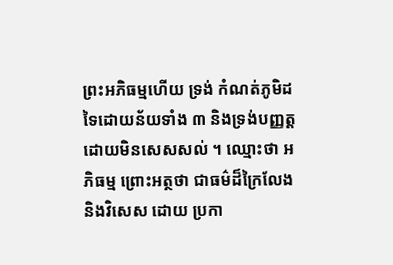ព្រះអភិធម្មហើយ ទ្រង់ កំណត់ភូមិដទៃដោយន័យទាំង ៣ និងទ្រង់បញ្ញត្តដោយមិនសេសសល់ ។ ឈ្មោះថា អភិធម្ម ព្រោះអត្ថថា ជាធម៌ដ៏ក្រៃលែង និងវិសេស ដោយ ប្រកា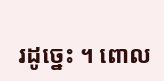រដូច្នេះ ។ ពោល